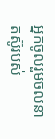អ្នកចូលរួមចលនាតស៊ូរបស់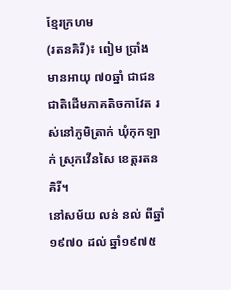ខ្មែរក្រហម
(រតនគិរី)៖ ពៀម ប្រាំង មានអាយុ ៧០ឆ្នាំ ជាជនជាតិដើមភាគតិចកាវែត រស់នៅភូមិត្រាក់ ឃុំកុកឡាក់ ស្រុកវើនសៃ ខេត្តរតនគិរី។
នៅសម័យ លន់ នល់ ពីឆ្នាំ១៩៧០ ដល់ ឆ្នាំ១៩៧៥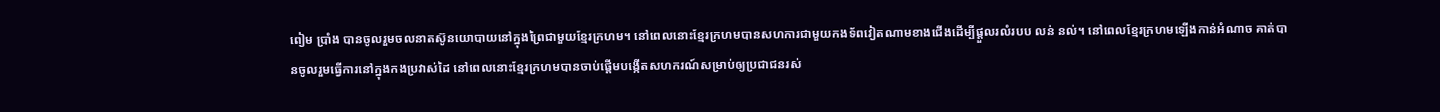ពៀម ប្រាំង បានចូលរួមចលនាតស៊ូនយោបាយនៅក្នុងព្រៃជាមួយខ្មែរក្រហម។ នៅពេលនោះខ្មែរក្រហមបានសហការជាមួយកងទ័ពវៀតណាមខាងជើងដើម្បីផ្តួលរលំរបប លន់ នល់។ នៅពេលខ្មែរក្រហមឡើងកាន់អំណាច គាត់បានចូលរួមធ្វើការនៅក្នុងកងប្រវាស់ដៃ នៅពេលនោះខ្មែរក្រហមបានចាប់ផ្តើមបង្កើតសហករណ៍សម្រាប់ឲ្យប្រជាជនរស់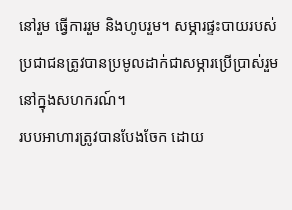នៅរួម ធ្វើការរួម និងហូបរួម។ សម្ភារផ្ទះបាយរបស់ប្រជាជនត្រូវបានប្រមូលដាក់ជាសម្ភារប្រើប្រាស់រួមនៅក្នុងសហករណ៍។
របបអាហារត្រូវបានបែងចែក ដោយ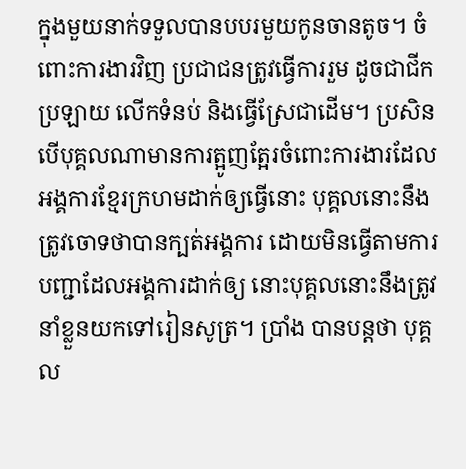ក្នុងមួយនាក់ទទួលបានបបរមួយកូនចានតូច។ ចំពោះការងារវិញ ប្រជាជនត្រូវធ្វើការរួម ដូចជាជីកប្រឡាយ លើកទំនប់ និងធ្វើស្រែជាដើម។ ប្រសិនបើបុគ្គលណាមានការត្អូញត្អែរចំពោះការងារដែលអង្គការខ្មែរក្រហមដាក់ឲ្យធ្វើនោះ បុគ្គលនោះនឹងត្រូវចោទថាបានក្បត់អង្គការ ដោយមិនធ្វើតាមការបញ្ជាដែលអង្គការដាក់ឲ្យ នោះបុគ្គលនោះនឹងត្រូវនាំខ្លួនយកទៅរៀនសូត្រ។ ប្រាំង បានបន្តថា បុគ្គល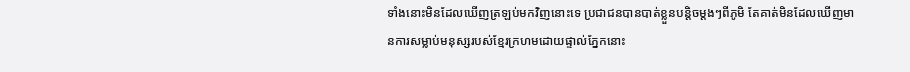ទាំងនោះមិនដែលឃើញត្រឡប់មកវិញនោះទេ ប្រជាជនបានបាត់ខ្លួនបន្តិចម្តងៗពីភូមិ តែគាត់មិនដែលឃើញមានការសម្លាប់មនុស្សរបស់ខ្មែរក្រហមដោយផ្ទាល់ភ្នែកនោះ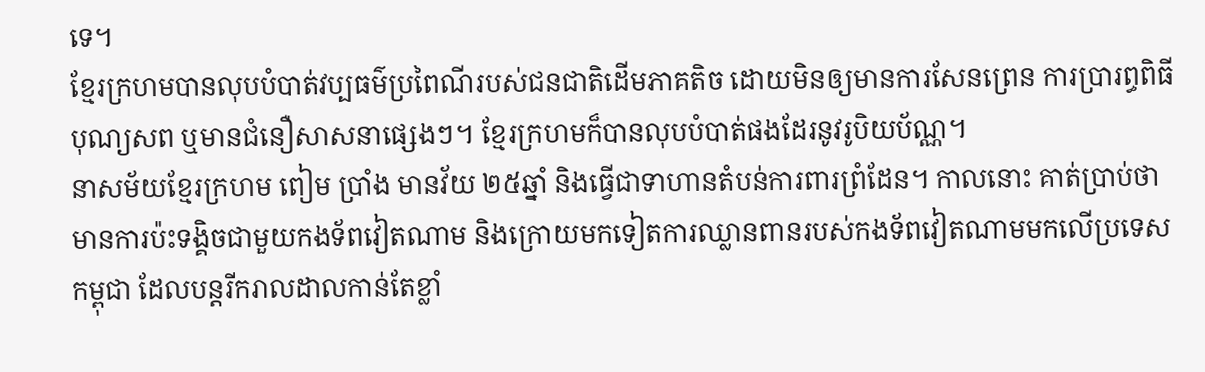ទេ។
ខ្មែរក្រហមបានលុបបំបាត់វប្បធម៌ប្រពៃណីរបស់ជនជាតិដើមភាគតិច ដោយមិនឲ្យមានការសែនព្រេន ការប្រារព្ធពិធីបុណ្យសព ឬមានជំនឿសាសនាផ្សេងៗ។ ខ្មែរក្រហមក៏បានលុបបំបាត់ផងដែរនូវរូបិយប័ណ្ណ។
នាសម័យខ្មែរក្រហម ពៀម ប្រាំង មានវ័យ ២៥ឆ្នាំ និងធ្វើជាទាហានតំបន់ការពារព្រំដែន។ កាលនោះ គាត់ប្រាប់ថា មានការប៉ះទង្គិចជាមួយកងទ័ពវៀតណាម និងក្រោយមកទៀតការឈ្លានពានរបស់កងទ័ពវៀតណាមមកលើប្រទេសកម្ពុជា ដែលបន្តរីករាលដាលកាន់តែខ្លាំ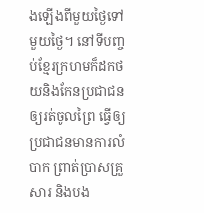ងឡើងពីមួយថ្ងៃទៅមួយថ្ងៃ។ នៅទីបញ្ចប់ខ្មែរក្រហមក៏ដកថយនិងកែនប្រជាជនឲ្យរត់ចូលព្រៃ ធ្វើឲ្យប្រជាជនមានការលំបាក ព្រាត់ប្រាសគ្រួសារ និងបង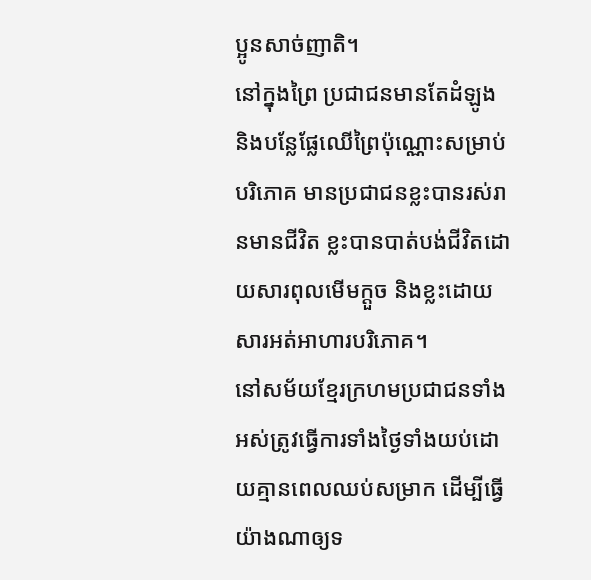ប្អូនសាច់ញាតិ។
នៅក្នុងព្រៃ ប្រជាជនមានតែដំឡូង និងបន្លែផ្លែឈើព្រៃប៉ុណ្ណោះសម្រាប់បរិភោគ មានប្រជាជនខ្លះបានរស់រានមានជីវិត ខ្លះបានបាត់បង់ជីវិតដោយសារពុលមើមក្តួច និងខ្លះដោយសារអត់អាហារបរិភោគ។
នៅសម័យខ្មែរក្រហមប្រជាជនទាំងអស់ត្រូវធ្វើការទាំងថ្ងៃទាំងយប់ដោយគ្មានពេលឈប់សម្រាក ដើម្បីធ្វើយ៉ាងណាឲ្យទ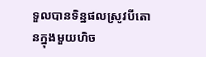ទួលបានទិន្នផលស្រូវបីតោនក្នុងមួយហិច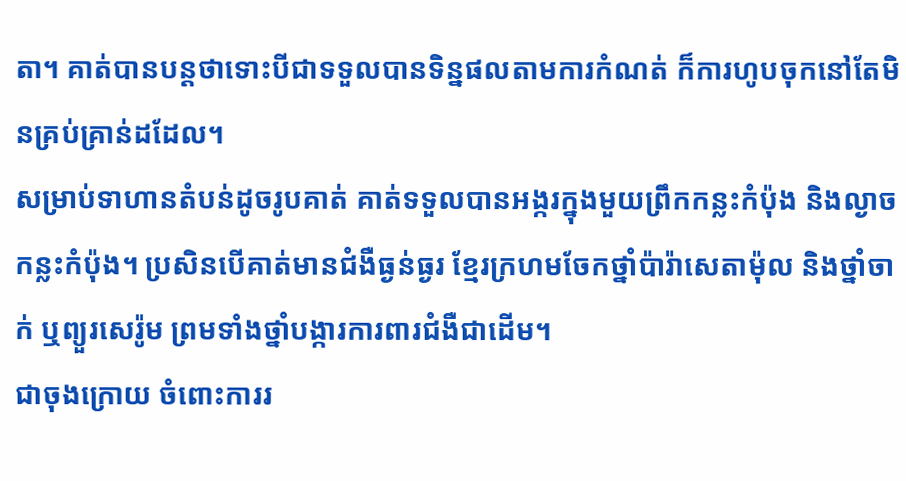តា។ គាត់បានបន្តថាទោះបីជាទទួលបានទិន្នផលតាមការកំណត់ ក៏ការហូបចុកនៅតែមិនគ្រប់គ្រាន់ដដែល។
សម្រាប់ទាហានតំបន់ដូចរូបគាត់ គាត់ទទួលបានអង្ករក្នុងមួយព្រឹកកន្លះកំប៉ុង និងល្ងាចកន្លះកំប៉ុង។ ប្រសិនបើគាត់មានជំងឺធ្ងន់ធ្ងរ ខ្មែរក្រហមចែកថ្នាំប៉ារ៉ាសេតាម៉ុល និងថ្នាំចាក់ ឬព្យួរសេរ៉ូម ព្រមទាំងថ្នាំបង្ការការពារជំងឺជាដើម។
ជាចុងក្រោយ ចំពោះការរ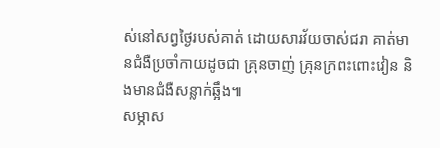ស់នៅសព្វថ្ងៃរបស់គាត់ ដោយសារវ័យចាស់ជរា គាត់មានជំងឺប្រចាំកាយដូចជា គ្រុនចាញ់ គ្រុនក្រពះពោះវៀន និងមានជំងឺសន្លាក់ឆ្អឹង៕
សម្ភាស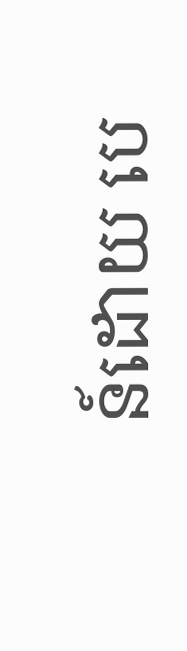ន៍ដោយ បេ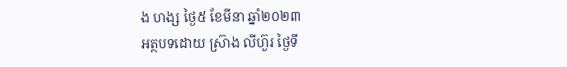ង ហង្ស ថ្ងៃ៥ ខែមីនា ឆ្នាំ២០២៣
អត្ថបទដោយ ស្រ៊ាង លីហ៊ួរ ថ្ងៃទី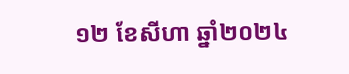១២ ខែសីហា ឆ្នាំ២០២៤